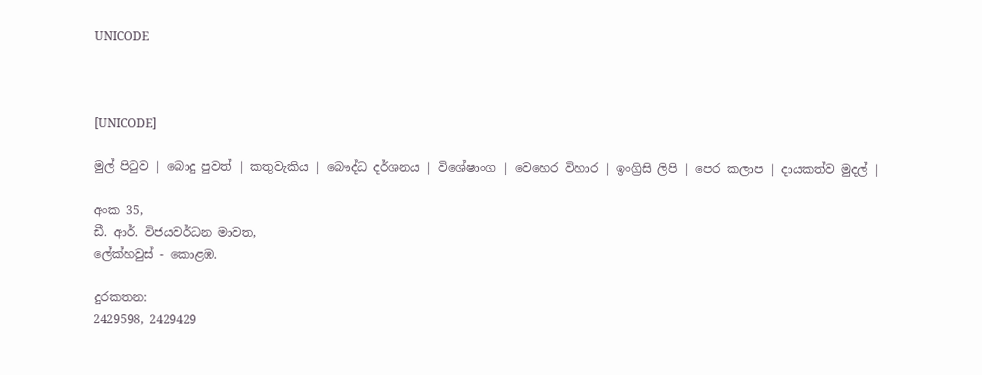UNICODE



[UNICODE]

මුල් පිටුව | බොදු පුවත් | කතුවැකිය | බෞද්ධ දර්ශනය | විශේෂාංග | වෙහෙර විහාර | ඉංග්‍රිසි ලිපි | පෙර කලාප | දායකත්ව මුදල් |

අංක 35,
ඩී. ආර්. විජයවර්ධන මාවත,
ලේක්හවුස් - කොළඹ.

දුරකතන‍‍:
2429598, 2429429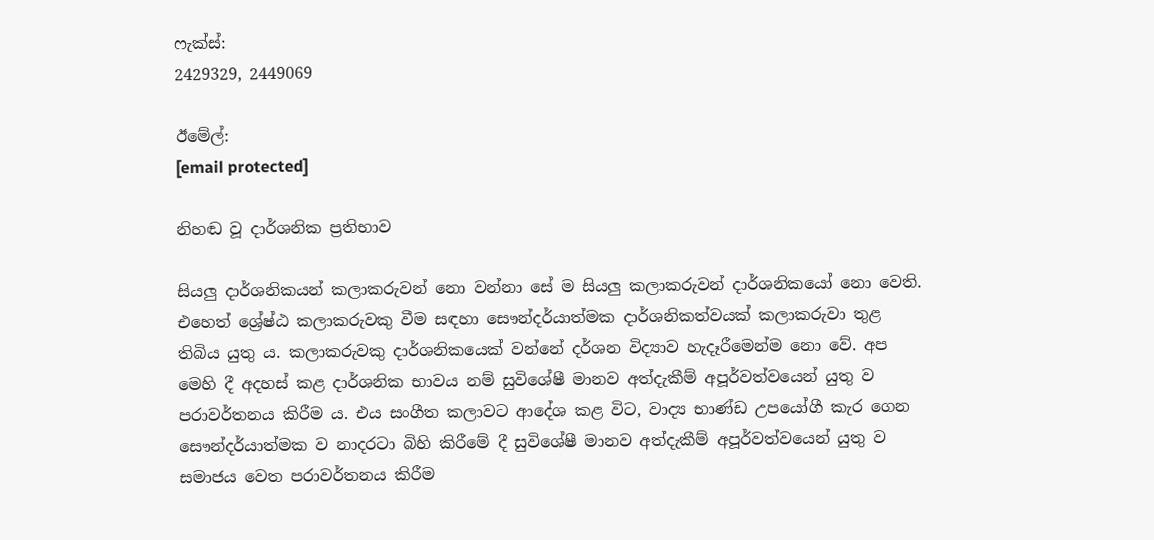ෆැක්ස්:
2429329, 2449069

ඊමේල්:
[email protected]

නිහඬ වූ දාර්ශනික ප්‍රතිභාව

සියලු දාර්ශනිකයන් කලාකරුවන් නො වන්නා සේ ම සියලු කලාකරුවන් දාර්ශනිකයෝ නො වෙති. එහෙත් ශ්‍රේෂ්ඨ කලාකරුවකු වීම සඳහා සෞන්දර්යාත්මක දාර්ශනිකත්වයක් කලාකරුවා තුළ තිබිය යුතු ය. කලාකරුවකු දාර්ශනිකයෙක් වන්නේ දර්ශන විද්‍යාව හැදෑරීමෙන්ම නො වේ. අප මෙහි දී අදහස් කළ දාර්ශනික භාවය නම් සුවිශේෂී මානව අත්දැකීම් අපූර්වත්වයෙන් යුතු ව පරාවර්තනය කිරීම ය. එය සංගීත කලාවට ආදේශ කළ විට, වාද්‍ය භාණ්ඩ උපයෝගී කැර ගෙන සෞන්දර්යාත්මක ව නාදරටා බිහි කිරීමේ දී සුවිශේෂී මානව අත්දැකීම් අපූර්වත්වයෙන් යුතු ව සමාජය වෙත පරාවර්තනය කිරීම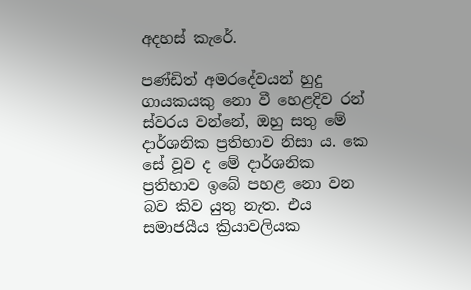අදහස් කැරේ.

පණ්ඩිත් අමරදේවයන් හුදු ගායකයකු නො වී හෙළදිව රන් ස්වරය වන්නේ, ඔහු සතු මේ දාර්ශනික ප්‍රතිභාව නිසා ය. කෙ සේ වූව ද මේ දාර්ශනික ප්‍රතිභාව ඉබේ පහළ නො වන බව කිව යුතු නැත. එය සමාජයීය ක්‍රියාවලියක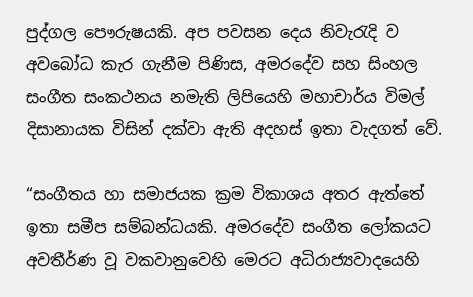පුද්ගල පෞරුෂයකි. අප පවසන දෙය නිවැරැදි ව අවබෝධ කැර ගැනීම පිණිස, අමරදේව සහ සිංහල සංගීත සංකථනය නමැති ලිපියෙහි මහාචාර්ය විමල් දිසානායක විසින් දක්වා ඇති අදහස් ඉතා වැදගත් වේ.

“සංගීතය හා සමාජයක ක්‍රම විකාශය අතර ඇත්තේ ඉතා සමීප සම්බන්ධයකි. අමරදේව සංගීත ලෝකයට අවතීර්ණ වූ වකවානුවෙහි මෙරට අධිරාජ්‍යවාදයෙහි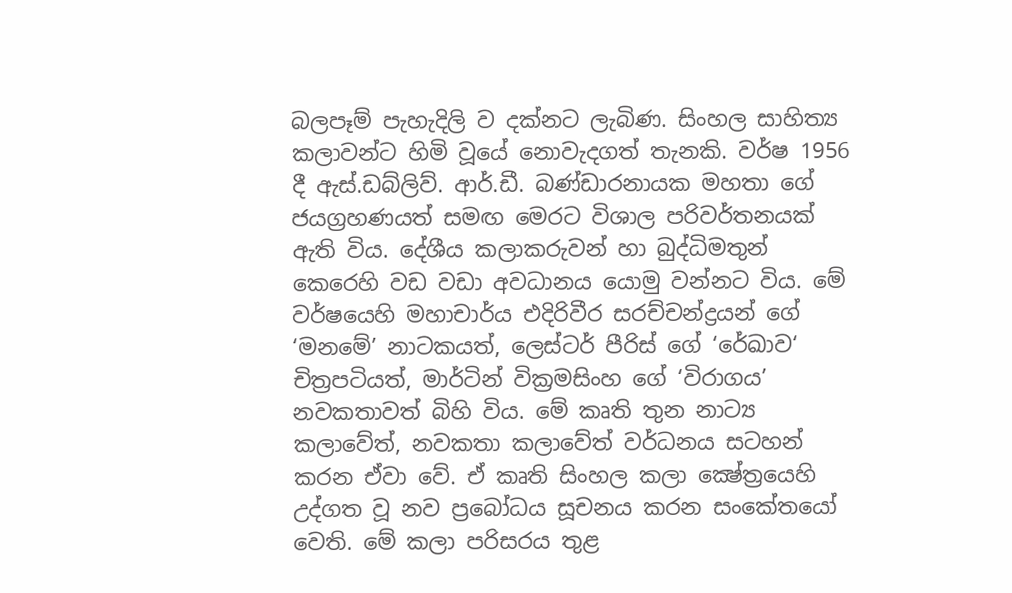බලපෑම් පැහැදිලි ව දක්නට ලැබිණ. සිංහල සාහිත්‍ය කලාවන්ට හිමි වූයේ නොවැදගත් තැනකි. වර්ෂ 1956 දී ඇස්.ඩබ්ලිව්. ආර්.ඩී. බණ්ඩාරනායක මහතා ගේ ජයග්‍රහණයත් සමඟ මෙරට විශාල පරිවර්තනයක් ඇති විය. දේශීය කලාකරුවන් හා බුද්ධිමතුන් කෙරෙහි වඩ වඩා අවධානය යොමු වන්නට විය. මේ වර්ෂයෙහි මහාචාර්ය එදිරිවීර සරච්චන්ද්‍රයන් ගේ ‘මනමේ’ නාටකයත්, ලෙස්ටර් පීරිස් ගේ ‘රේඛාව‘ චිත්‍රපටියත්, මාර්ටින් වික්‍රමසිංහ ගේ ‘විරාගය’ නවකතාවත් බිහි විය. මේ කෘති තුන නාට්‍ය කලාවේත්, නවකතා කලාවේත් වර්ධනය සටහන් කරන ඒවා වේ. ඒ කෘති සිංහල කලා ක්‍ෂේත්‍රයෙහි උද්ගත වූ නව ප්‍රබෝධය සූචනය කරන සංකේතයෝ වෙති. මේ කලා පරිසරය තුළ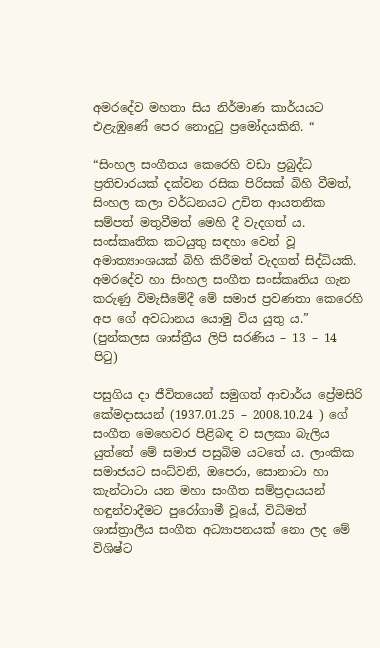අමරදේව මහතා සිය නිර්මාණ කාර්යයට එළැඹුණේ පෙර නොදුටු ප්‍රමෝදයකිනි. “

“සිංහල සංගීතය කෙරෙහි වඩා ප්‍රබුද්ධ ප්‍රතිචාරයක් දක්වන රසික පිරිසක් බිහි වීමත්, සිංහල කලා වර්ධනයට උචිත ආයතනික සම්පත් මතුවීමත් මෙහි දී වැදගත් ය. සංස්කෘතික කටයුතු සඳහා වෙන් වූ අමාත්‍යාංශයක් බිහි කිරීමත් වැදගත් සිද්ධියකි. අමරදේව හා සිංහල සංගීත සංස්කෘතිය ගැන කරුණු විමැසීමේදී මේ සමාජ ප්‍රවණතා කෙරෙහි අප ගේ අවධානය යොමු විය යුතු ය.” (පුන්කලස ශාස්ත්‍රීය ලිපි සරණිය – 13 – 14 පිටු)

පසුගිය දා ජීවිතයෙන් සමුගත් ආචාර්ය ප්‍රේමසිරි කේමදාසයන් (1937.01.25 – 2008.10.24 ) ගේ සංගීත මෙහෙවර පිළිබඳ ව සලකා බැලිය යුත්තේ මේ සමාජ පසුබිම යටතේ ය. ලාංකික සමාජයට සංධ්වනි, ඔපෙරා, සොනාටා හා කැන්ටාටා යන මහා සංගීත සම්ප්‍රදායයන් හඳුන්වාදීමට පුරෝගාමී වූයේ, විධිමත් ශාස්ත්‍රාලීය සංගීත අධ්‍යාපනයක් නො ලද මේ විශිෂ්ට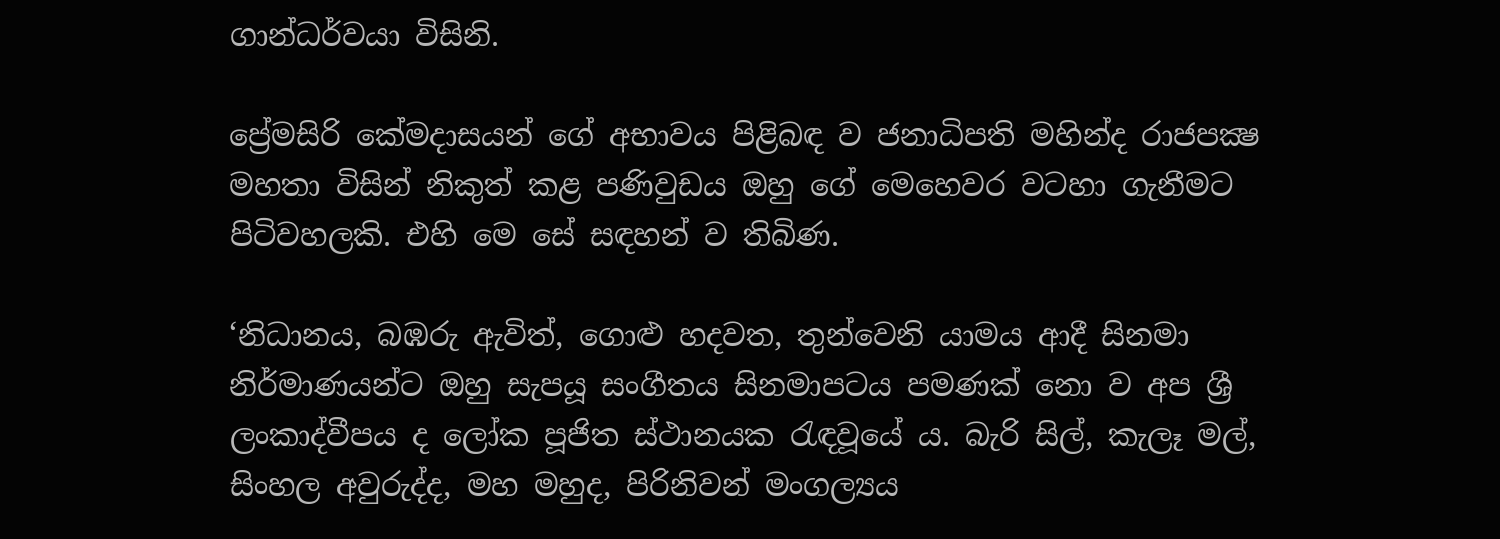ගාන්ධර්වයා විසිනි.

ප්‍රේමසිරි කේමදාසයන් ගේ අභාවය පිළිබඳ ව ජනාධිපති මහින්ද රාජපක්‍ෂ මහතා විසින් නිකුත් කළ පණිවුඩය ඔහු ගේ මෙහෙවර වටහා ගැනීමට පිටිවහලකි. එහි මෙ සේ සඳහන් ව තිබිණ.

‘නිධානය, බඹරු ඇවිත්, ගොළු හදවත, තුන්වෙනි යාමය ආදී සිනමා නිර්මාණයන්ට ඔහු සැපයූ සංගීතය සිනමාපටය පමණක් නො ව අප ශ්‍රී ලංකාද්වීපය ද ලෝක පූජිත ස්ථානයක රැඳවූයේ ය. බැරි සිල්, කැලෑ මල්, සිංහල අවුරුද්ද, මහ මහුද, පිරිනිවන් මංගල්‍යය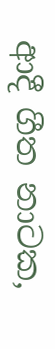ආදී ගීත නාටක,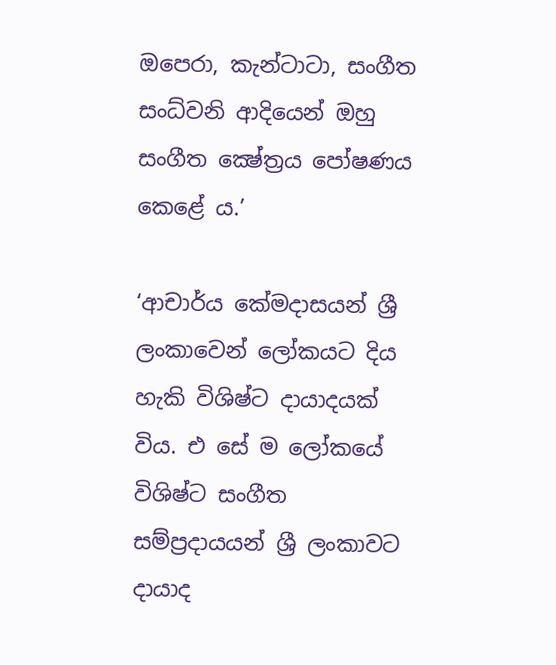ඔපෙරා, කැන්ටාටා, සංගීත සංධ්වනි ආදියෙන් ඔහු සංගීත ක්‍ෂේත්‍රය පෝෂණය කෙළේ ය.’

‘ආචාර්ය කේමදාසයන් ශ්‍රී ලංකාවෙන් ලෝකයට දිය හැකි විශිෂ්ට දායාදයක් විය. එ සේ ම ලෝකයේ විශිෂ්ට සංගීත සම්ප්‍රදායයන් ශ්‍රී ලංකාවට දායාද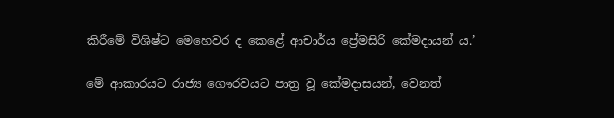කිරීමේ විශිෂ්ට මෙහෙවර ද කෙළේ ආචාර්ය ප්‍රේමසිරි කේමදායන් ය.’

මේ ආකාරයට රාජ්‍ය ගෞරවයට පාත්‍ර වූ කේමදාසයන්, වෙනත්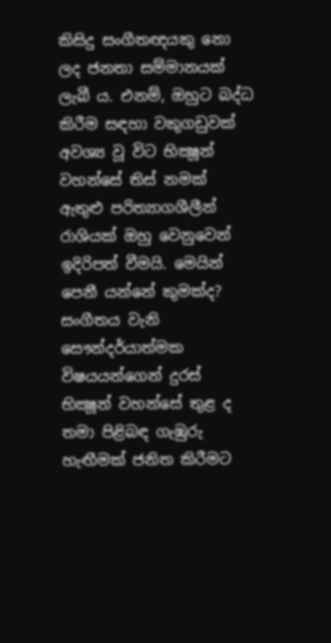කිසිදු සංගීතඥයකු නො ලද ජනතා සම්මානයක් ලැබී ය. එනම්, ඔහුට බද්ධ කිරීම සඳහා වකුගඩුවක් අවශ්‍ය වූ විට භික්‍ෂූන් වහන්සේ තිස් නමක් ඇතුළු පරිත්‍යාගශීලීන් රාශියක් ඔහු වෙනුවෙන් ඉදිරිපත් වීමයි. මෙයින් පෙනී යන්නේ කුමක්ද? සංගීතය වැනි සෞන්දර්යාත්මක විෂයයන්ගෙන් දුරස් භික්‍ෂූන් වහන්සේ තුළ ද තමා පිළිබඳ ගැඹුරු හැඟීමක් ජනිත කිරීමට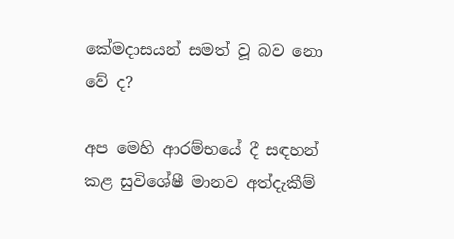කේමදාසයන් සමත් වූ බව නො වේ ද?

අප මෙහි ආරම්භයේ දී සඳහන් කළ සුවිශේෂී මානව අත්දැකීම්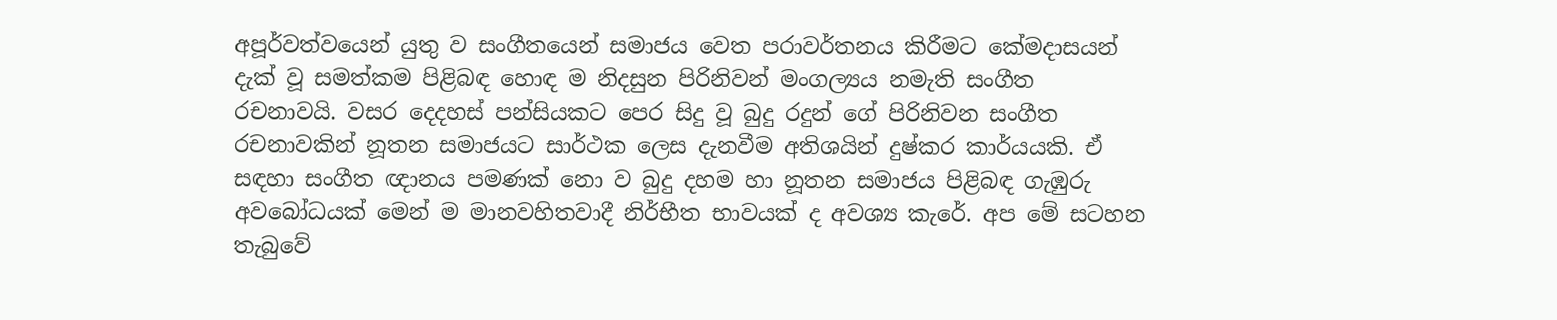අපූර්වත්වයෙන් යුතු ව සංගීතයෙන් සමාජය වෙත පරාවර්තනය කිරීමට කේමදාසයන් දැක් වූ සමත්කම පිළිබඳ හොඳ ම නිදසුන පිරිනිවන් මංගල්‍යය නමැති සංගීත රචනාවයි. වසර දෙදහස් පන්සියකට පෙර සිදු වූ බුදු රදුන් ගේ පිරිනිවන සංගීත රචනාවකින් නූතන සමාජයට සාර්ථක ලෙස දැනවීම අතිශයින් දුෂ්කර කාර්යයකි. ඒ සඳහා සංගීත ඥානය පමණක් නො ව බුදු දහම හා නූතන සමාජය පිළිබඳ ගැඹුරු අවබෝධයක් මෙන් ම මානවහිතවාදී නිර්භීත භාවයක් ද අවශ්‍ය කැරේ. අප මේ සටහන තැබුවේ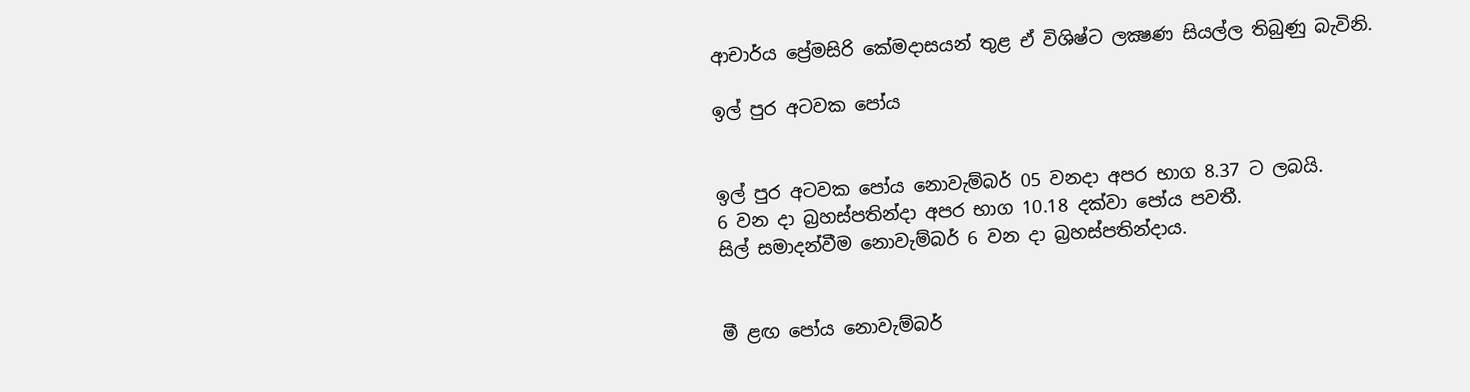ආචාර්ය ප්‍රේමසිරි කේමදාසයන් තුළ ඒ විශිෂ්ට ලක්‍ෂණ සියල්ල තිබුණු බැවිනි.

ඉල් පුර අටවක පෝය


ඉල් පුර අටවක පෝය නොවැම්බර් 05 වනදා අපර භාග 8.37 ට ලබයි.
6 වන දා බ්‍රහස්පතින්දා අපර භාග 10.18 දක්වා පෝය පවතී.
සිල් සමාදන්වීම නොවැම්බර් 6 වන දා බ්‍රහස්පතින්දාය.


මී ළඟ පෝය නොවැම්බර්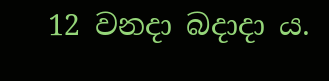12 වනදා බදාදා ය.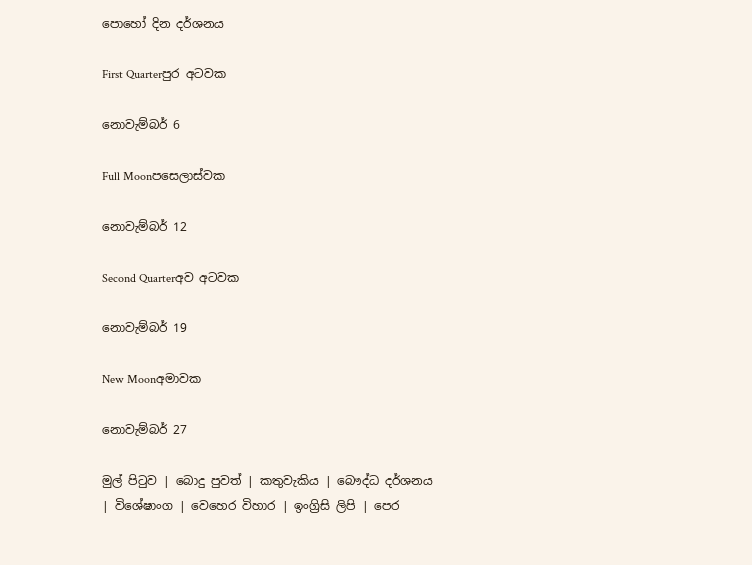පොහෝ දින දර්ශනය

First Quarterපුර අටවක

නොවැම්බර් 6

Full Moonපසෙලාස්වක

නොවැම්බර් 12

Second Quarterඅව අටවක

නොවැම්බර් 19

New Moonඅමාවක

නොවැම්බර් 27

මුල් පිටුව | බොදු පුවත් | කතුවැකිය | බෞද්ධ දර්ශනය | විශේෂාංග | වෙහෙර විහාර | ඉංග්‍රිසි ලිපි | පෙර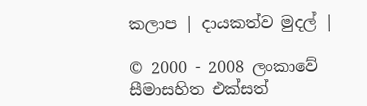කලාප | දායකත්ව මුදල් |

© 2000 - 2008 ලංකාවේ සීමාසහිත එක්සත්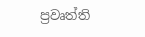ප්‍රවෘත්ති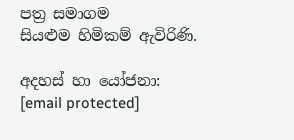පත්‍ර සමාගම
සියළුම හිමිකම් ඇවිරිණි.

අදහස් හා යෝජනා: [email protected]